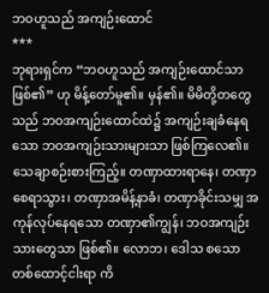ဘဝဟူသည် အကျဉ်းထောင်
***
ဘုရားရှင်က “ဘဝဟူသည် အကျဉ်းထောင်သာဖြစ်၏” ဟု မိန့်တော်မူ၏။ မှန်၏။ မိမိတို့တတွေသည် ဘဝအကျဉ်းထောင်ထဲ၌ အကျဉ်းချခံနေရသော ဘဝအကျဉ်းသားများသာ ဖြစ်ကြလေ၏။သေချာစဉ်းစားကြည့်။ တဏှာထားရာနေ၊ တဏှာစေရာသွား၊ တဏှာအမိန့်နာခံ၊ တဏှာခိုင်းသမျှ အကုန်လုပ်နေရသော တဏှာ၏ကျွန်၊ ဘဝအကျဉ်းသားတွေသာ ဖြစ်၏။ လောဘ၊ ဒေါသ စသောတစ်ထောင့်ငါးရာ ကိ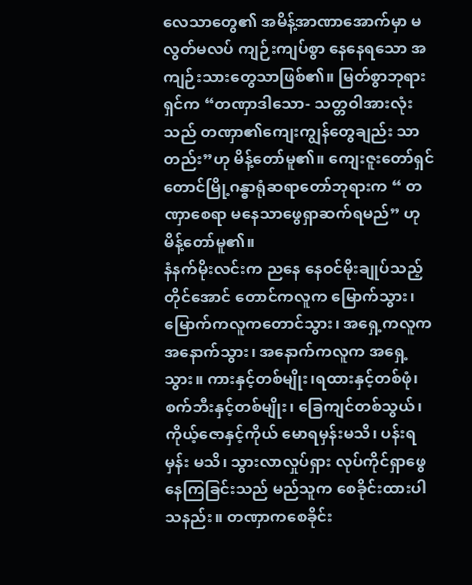လေသာတွေ၏ အမိန့်အာဏာအောက်မှာ မလွတ်မလပ် ကျဉ်းကျပ်စွာ နေနေရသော အကျဉ်းသားတွေသာဖြစ်၏။ မြတ်စွာဘုရားရှင်က “တဏှာဒါသော- သတ္တဝါအားလုံးသည် တဏှာ၏ကျေးကျွန်တွေချည်း သာတည်း”ဟု မိန့်တော်မူ၏။ ကျေးဇူးတော်ရှင် တောင်မြို့ဂန္ဓာရုံဆရာတော်ဘုရားက “ တဏှာစေရာ မနေသာဖွေရှာဆက်ရမည်” ဟု မိန့်တော်မူ၏။
နံနက်မိုးလင်းက ညနေ နေဝင်မိုးချုပ်သည့်တိုင်အောင် တောင်ကလူက မြောက်သွား၊ မြောက်ကလူကတောင်သွား၊ အရှေ့ကလူက အနောက်သွား၊ အနောက်ကလူက အရှေ့သွား။ ကားနှင့်တစ်မျိုး၊ရထားနှင့်တစ်ဖုံ၊ စက်ဘီးနှင့်တစ်မျိုး၊ ခြေကျင်တစ်သွယ်၊ ကိုယ့်ဇောနှင့်ကိုယ် မောရမှန်းမသိ၊ ပန်းရမှန်း မသိ၊ သွားလာလှုပ်ရှား လုပ်ကိုင်ရှာဖွေနေကြခြင်းသည် မည်သူက စေခိုင်းထားပါသနည်း။ တဏှာကစေခိုင်း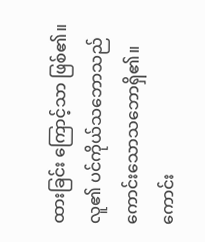ထားခြင်း ကြောင့်သာ ဖြစ်၏။ လူ၏ ပင်ကိုယ်သဘောသည် ကောင်းသောသဘောရှိ၏။ ကောင်း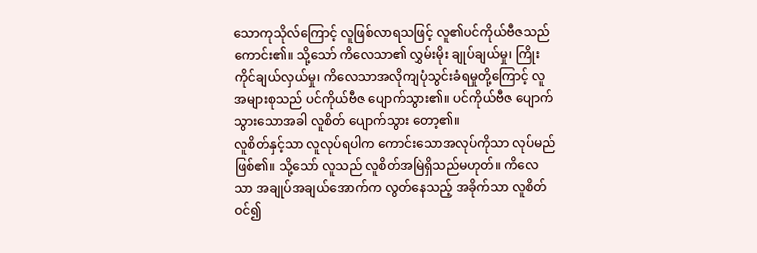သောကုသိုလ်ကြောင့် လူဖြစ်လာရသဖြင့် လူ၏ပင်ကိုယ်ဗီဇသည် ကောင်း၏။ သို့သော် ကိလေသာ၏ လွှမ်းမိုး ချုပ်ချယ်မှု၊ ကြိုးကိုင်ချယ်လှယ်မှု၊ ကိလေသာအလိုကျပုံသွင်းခံရမှုတို့ကြောင့် လူအများစုသည် ပင်ကိုယ်ဗီဇ ပျောက်သွား၏။ ပင်ကိုယ်ဗီဇ ပျောက်သွားသောအခါ လူစိတ် ပျောက်သွား တော့၏။
လူစိတ်နှင့်သာ လူလုပ်ရပါက ကောင်းသောအလုပ်ကိုသာ လုပ်မည်ဖြစ်၏။ သို့သော် လူသည် လူစိတ်အမြဲရှိသည်မဟုတ်။ ကိလေသာ အချုပ်အချယ်အောက်က လွတ်နေသည့် အခိုက်သာ လူစိတ် ဝင်၍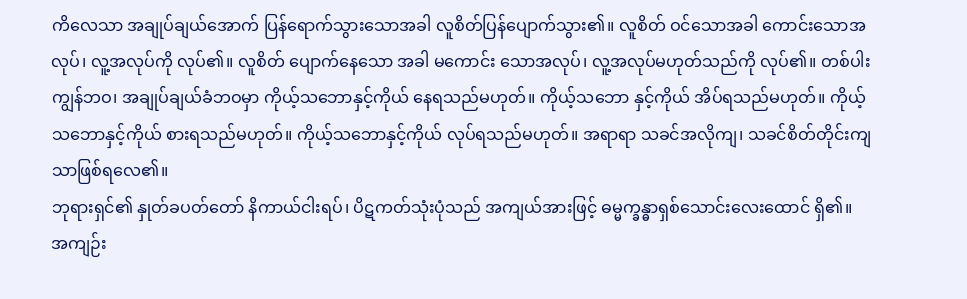ကိလေသာ အချုပ်ချယ်အောက် ပြန်ရောက်သွားသောအခါ လူစိတ်ပြန်ပျောက်သွား၏။ လူစိတ် ဝင်သောအခါ ကောင်းသောအလုပ်၊ လူ့အလုပ်ကို လုပ်၏။ လူစိတ် ပျောက်နေသော အခါ မကောင်း သောအလုပ်၊ လူ့အလုပ်မဟုတ်သည်ကို လုပ်၏။ တစ်ပါးကျွန်ဘဝ၊ အချုပ်ချယ်ခံဘဝမှာ ကိုယ့်သဘောနှင့်ကိုယ် နေရသည်မဟုတ်။ ကိုယ့်သဘော နှင့်ကိုယ် အိပ်ရသည်မဟုတ်။ ကိုယ့်သဘောနှင့်ကိုယ် စားရသည်မဟုတ်။ ကိုယ့်သဘောနှင့်ကိုယ် လုပ်ရသည်မဟုတ်။ အရာရာ သခင်အလိုကျ၊ သခင်စိတ်တိုင်းကျသာဖြစ်ရလေ၏။
ဘုရားရှင်၏ နှုတ်ခပတ်တော် နိကာယ်ငါးရပ်၊ ပိဋကတ်သုံးပုံသည် အကျယ်အားဖြင့် ဓမ္မက္ခန္ဓာရှစ်သောင်းလေးထောင် ရှိ၏။ အကျဉ်း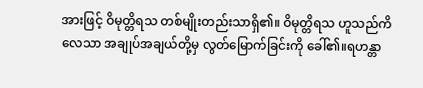အားဖြင့် ဝိမုတ္တိရသ တစ်မျိုးတည်းသာရှိ၏။ ဝိမုတ္တိရသ ဟူသည်ကိလေသာ အချုပ်အချယ်တို့မှ လွတ်မြောက်ခြင်းကို ခေါ်၏။ရဟန္တာ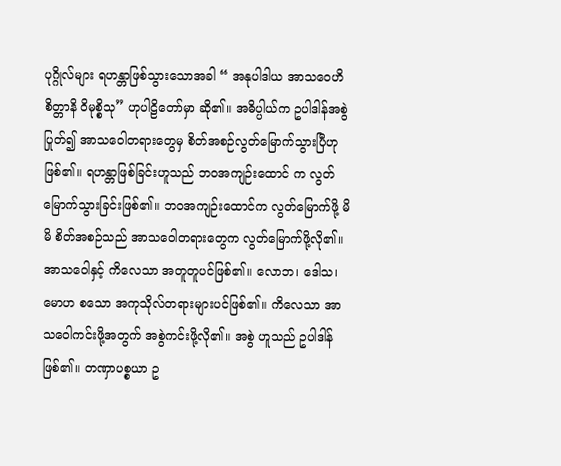ပုဂ္ဂိုလ်များ ရဟန္တာဖြစ်သွားသောအခါ “ အနုပါဒါယ အာသဝေဟိ စိတ္တာနိ ဝိမုစ္စိသု” ဟုပါဠိတော်မှာ ဆို၏။ အဓိပ္ပါယ်က ဥပါဒါန်အစွဲ ပြုတ်၍ အာသဝေါတရားတွေမှ စိတ်အစဉ်လွတ်မြောက်သွားပြီဟု ဖြစ်၏။ ရဟန္တာဖြစ်ခြင်းဟူသည် ဘဝအကျဉ်းထောင် က လွတ်မြောက်သွားခြင်းဖြစ်၏။ ဘဝအကျဉ်းထောင်က လွတ်မြောက်ဖို့ မိမိ စိတ်အစဉ်သည် အာသဝေါတရားတွေက လွတ်မြောက်ဖို့လို၏။ အာသဝေါနှင့် ကိလေသာ အတူတူပင်ဖြစ်၏။ လောဘ၊ ဒေါသ၊ မောဟ စသော အကုသိုလ်တရားများပင်ဖြစ်၏။ ကိလေသာ အာသဝေါကင်းဖို့အတွက် အစွဲကင်းဖို့လို၏။ အစွဲ ဟူသည် ဥပါဒါန်ဖြစ်၏။ တဏှာပစ္စယာ ဥ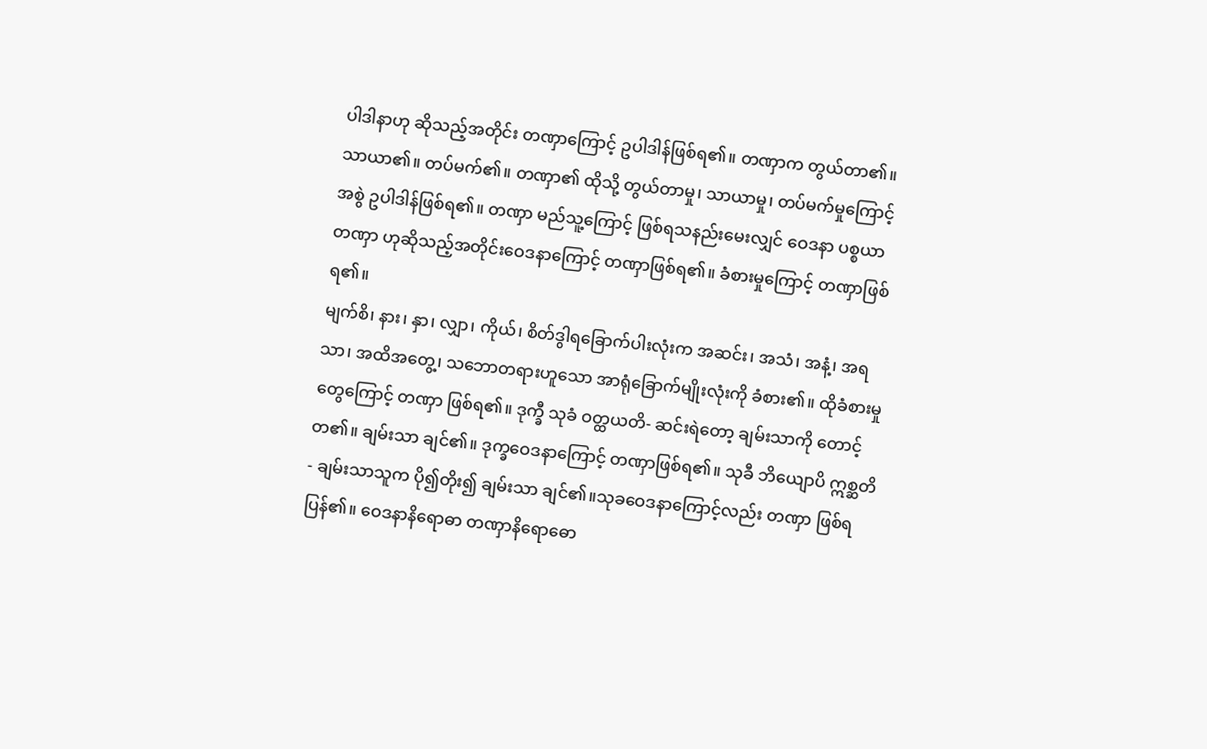ပါဒါနာဟု ဆိုသည့်အတိုင်း တဏှာကြောင့် ဥပါဒါန်ဖြစ်ရ၏။ တဏှာက တွယ်တာ၏။ သာယာ၏။ တပ်မက်၏။ တဏှာ၏ ထိုသို့ တွယ်တာမှု၊ သာယာမှု၊ တပ်မက်မှုကြောင့် အစွဲ ဥပါဒါန်ဖြစ်ရ၏။ တဏှာ မည်သူ့ကြောင့် ဖြစ်ရသနည်းမေးလျှင် ဝေဒနာ ပစ္စယာ တဏှာ ဟုဆိုသည့်အတိုင်းဝေဒနာကြောင့် တဏှာဖြစ်ရ၏။ ခံစားမှုကြောင့် တဏှာဖြစ်ရ၏။
မျက်စိ၊ နား၊ နှာ၊ လျှာ၊ ကိုယ်၊ စိတ်ဒွါရခြောက်ပါးလုံးက အဆင်း၊ အသံ၊ အနံ့၊ အရသာ၊ အထိအတွေ့၊ သဘောတရားဟူသော အာရုံခြောက်မျိုးလုံးကို ခံစား၏။ ထိုခံစားမှုတွေကြောင့် တဏှာ ဖြစ်ရ၏။ ဒုက္ခီ သုခံ ဝတ္ထယတိ- ဆင်းရဲတော့ ချမ်းသာကို တောင့်တ၏။ ချမ်းသာ ချင်၏။ ဒုက္ခဝေဒနာကြောင့် တဏှာဖြစ်ရ၏။ သုခီ ဘိယျောပိ ဣစ္ဆတိ- ချမ်းသာသူက ပို၍တိုး၍ ချမ်းသာ ချင်၏။သုခဝေဒနာကြောင့်လည်း တဏှာ ဖြစ်ရပြန်၏။ ဝေဒနာနိရောဓာ တဏှာနိရောဓော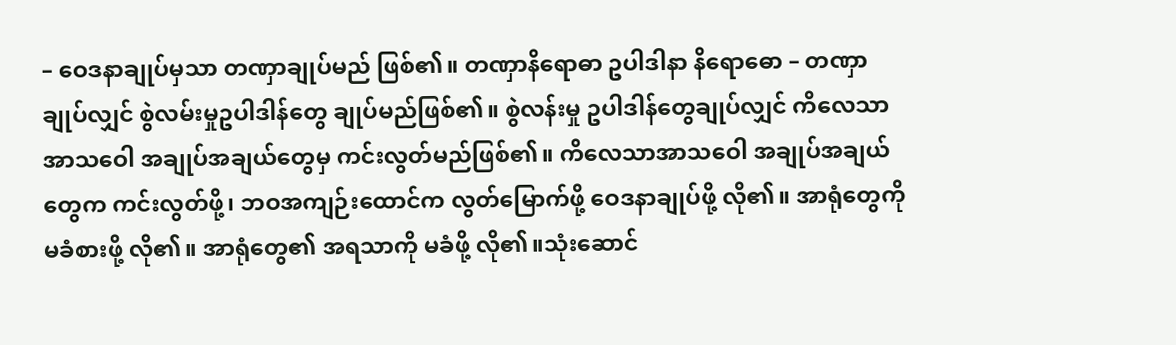– ဝေဒနာချုပ်မှသာ တဏှာချုပ်မည် ဖြစ်၏။ တဏှာနိရောဓာ ဥပါဒါနာ နိရောဓော – တဏှာ ချုပ်လျှင် စွဲလမ်းမှုဥပါဒါန်တွေ ချုပ်မည်ဖြစ်၏။ စွဲလန်းမှု ဥပါဒါန်တွေချုပ်လျှင် ကိလေသာအာသဝေါ အချုပ်အချယ်တွေမှ ကင်းလွတ်မည်ဖြစ်၏။ ကိလေသာအာသဝေါ အချုပ်အချယ်တွေက ကင်းလွတ်ဖို့၊ ဘဝအကျဉ်းထောင်က လွတ်မြောက်ဖို့ ဝေဒနာချုပ်ဖို့ လို၏။ အာရုံတွေကို မခံစားဖို့ လို၏။ အာရုံတွေ၏ အရသာကို မခံဖို့ လို၏။သုံးဆောင်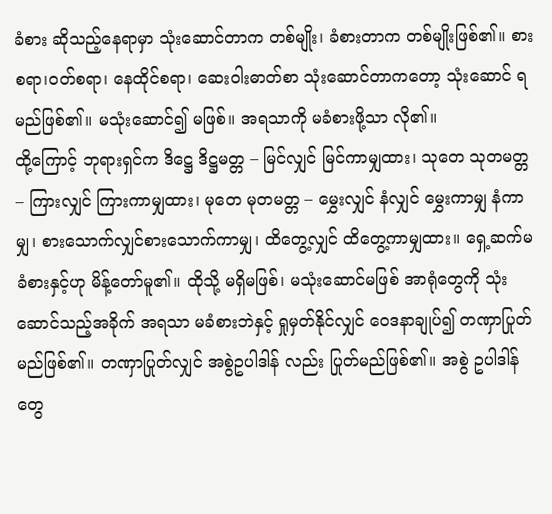ခံစား ဆိုသည့်နေရာမှာ သုံးဆောင်တာက တစ်မျိုး၊ ခံစားတာက တစ်မျိုးဖြစ်၏။ စားစရာ၊ဝတ်စရာ၊ နေထိုင်စရာ၊ ဆေးဝါးဓာတ်စာ သုံးဆောင်တာကတော့ သုံးဆောင် ရမည်ဖြစ်၏။ မသုံးဆောင်၍ မဖြစ်။ အရသာကို မခံစားဖို့သာ လို၏။
ထို့ကြောင့် ဘုရားရှင်က ဒိဋ္ဌေ ဒိဋ္ဌမတ္တ – မြင်လျှင် မြင်ကာမျှထား၊ သုတေ သုတမတ္တ – ကြားလျှင် ကြားကာမျှထား၊ မုတေ မုတမတ္တ – မွှေးလျှင် နံလျှင် မွှေးကာမျှ နံကာမျှ၊ စားသောက်လျှင်စားသောက်ကာမျှ၊ ထိတွေ့လျှင် ထိတွေ့ကာမျှထား။ ရှေ့ဆက်မခံစားနှင့်ဟု မိန့်တော်မူ၏။ ထိုသို့ မရှိမဖြစ်၊ မသုံးဆောင်မဖြစ် အာရုံတွေကို သုံးဆောင်သည့်အခိုက် အရသာ မခံစားဘဲနှင့် ရှုမှတ်နိုင်လျှင် ဝေဒနာချုပ်၍ တဏှာပြုတ်မည်ဖြစ်၏။ တဏှာပြုတ်လျှင် အစွဲဥပါဒါန် လည်း ပြုတ်မည်ဖြစ်၏။ အစွဲ ဥပါဒါန်တွေ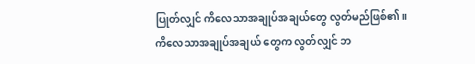ပြုတ်လျှင် ကိလေသာအချုပ်အချယ်တွေ လွတ်မည်ဖြစ်၏။
ကိလေသာအချုပ်အချယ် တွေက လွတ်လျှင် ဘ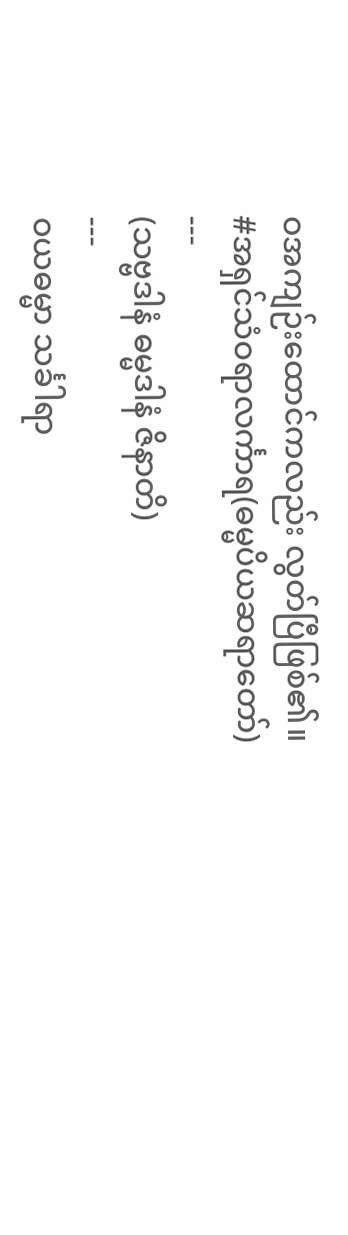ဝအကျဉ်းထောင်ကလည်း လွတ်ပြီဖြစ်၏။
#အရှင်သံဝရာလင်္ကာရ(ဓမ္မပိယဆရာတော်)
---
(သဗ္ဗဒါနံ ဓမ္မဒါနံ ဇိနာတိ)
---
ဝယဓမ္မာ သင်္ခါရာ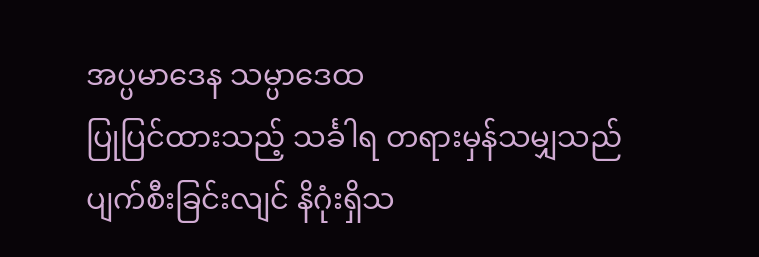အပ္ပမာဒေန သမ္ပာဒေထ
ပြုပြင်ထားသည့် သင်္ခါရ တရားမှန်သမျှသည်
ပျက်စီးခြင်းလျင် နိဂုံးရှိသ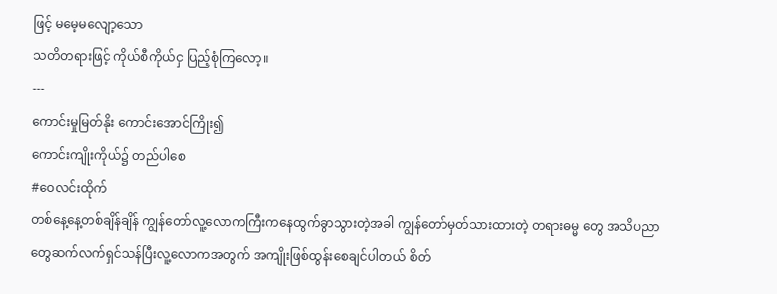ဖြင့် မမေ့မလျော့သော
သတိတရားဖြင့် ကိုယ်စီကိုယ်ငှ ပြည့်စုံကြလော့။
---
ကောင်းမှုမြတ်နိုး ကောင်းအောင်ကြိုး၍
ကောင်းကျိုးကိုယ်၌ တည်ပါစေ
#ဝေလင်းထိုက်
တစ်နေ့နေ့တစ်ချိန်ချိန် ကျွန်တော်လူ့လောကကြီးကနေထွက်ခွာသွားတဲ့အခါ ကျွန်တော်မှတ်သားထားတဲ့ တရားဓမ္မ တွေ အသိပညာတွေဆက်လက်ရှင်သန်ပြီးလူ့လောကအတွက် အကျိုးဖြစ်ထွန်းစေချင်ပါတယ် စိတ်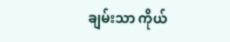ချမ်းသာ ကိုယ်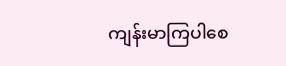ကျန်းမာကြပါစေ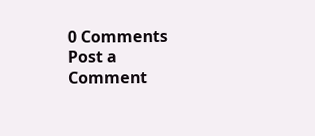0 Comments
Post a Comment